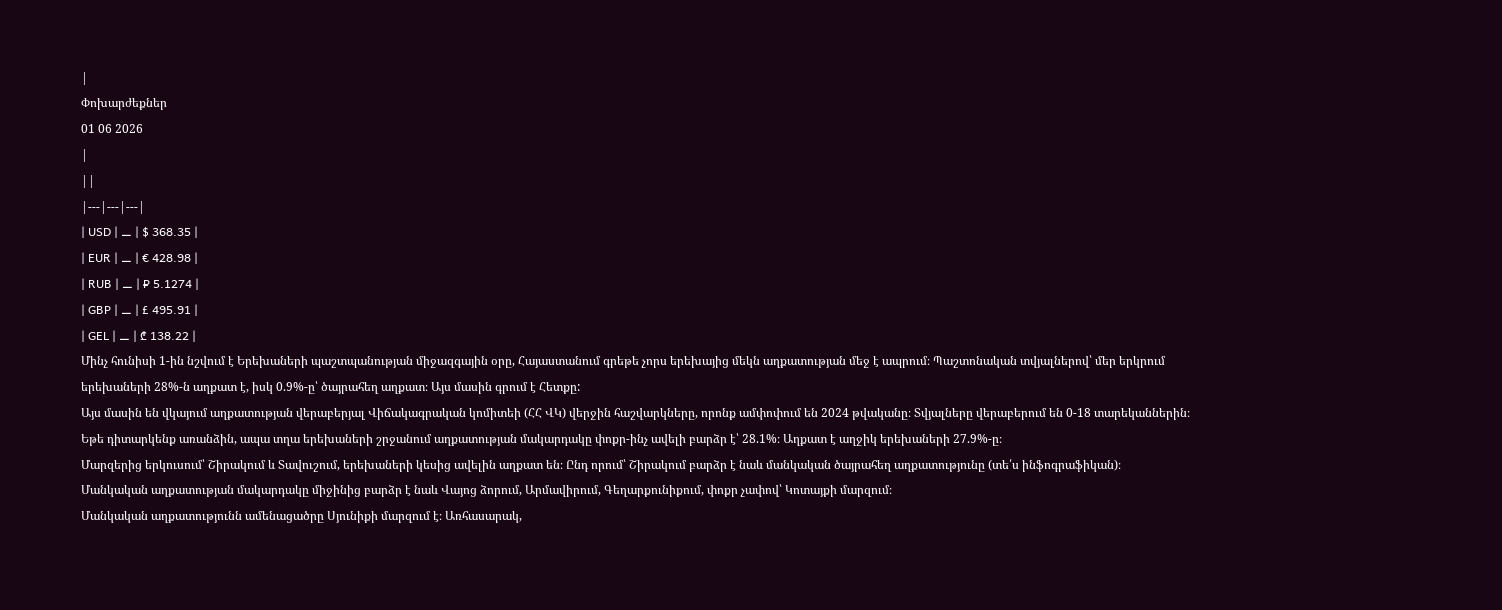|
Փոխարժեքներ
01 06 2026
|
||
|---|---|---|
| USD | ⚊ | $ 368.35 |
| EUR | ⚊ | € 428.98 |
| RUB | ⚊ | ₽ 5.1274 |
| GBP | ⚊ | £ 495.91 |
| GEL | ⚊ | ₾ 138.22 |
Մինչ հունիսի 1-ին նշվում է Երեխաների պաշտպանության միջազգային օրը, Հայաստանում գրեթե չորս երեխայից մեկն աղքատության մեջ է ապրում։ Պաշտոնական տվյալներով՝ մեր երկրում երեխաների 28%-ն աղքատ է, իսկ 0.9%-ը՝ ծայրահեղ աղքատ։ Այս մասին գրում է Հետքը:
Այս մասին են վկայում աղքատության վերաբերյալ Վիճակագրական կոմիտեի (ՀՀ ՎԿ) վերջին հաշվարկները, որոնք ամփոփում են 2024 թվականը։ Տվյալները վերաբերում են 0-18 տարեկաններին։
Եթե դիտարկենք առանձին, ապա տղա երեխաների շրջանում աղքատության մակարդակը փոքր-ինչ ավելի բարձր է՝ 28.1%։ Աղքատ է աղջիկ երեխաների 27.9%-ը։
Մարզերից երկուսում՝ Շիրակում և Տավուշում, երեխաների կեսից ավելին աղքատ են։ Ընդ որում՝ Շիրակում բարձր է նաև մանկական ծայրահեղ աղքատությունը (տե՛ս ինֆոգրաֆիկան)։
Մանկական աղքատության մակարդակը միջինից բարձր է նաև Վայոց ձորում, Արմավիրում, Գեղարքունիքում, փոքր չափով՝ Կոտայքի մարզում։
Մանկական աղքատությունն ամենացածրը Սյունիքի մարզում է։ Առհասարակ,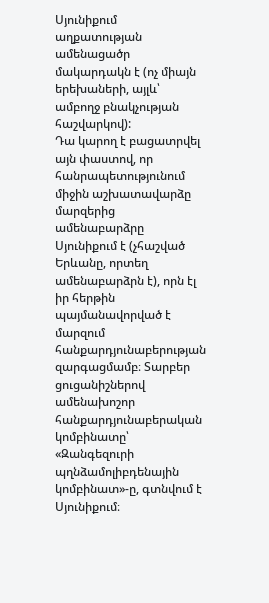Սյունիքում աղքատության ամենացածր մակարդակն է (ոչ միայն երեխաների, այլև՝ ամբողջ բնակչության հաշվարկով):
Դա կարող է բացատրվել այն փաստով, որ հանրապետությունում միջին աշխատավարձը մարզերից ամենաբարձրը Սյունիքում է (չհաշված Երևանը, որտեղ ամենաբարձրն է), որն էլ իր հերթին պայմանավորված է մարզում հանքարդյունաբերության զարգացմամբ։ Տարբեր ցուցանիշներով ամենախոշոր հանքարդյունաբերական կոմբինատը՝ «Զանգեզուրի պղնձամոլիբդենային կոմբինատ»-ը, գտնվում է Սյունիքում։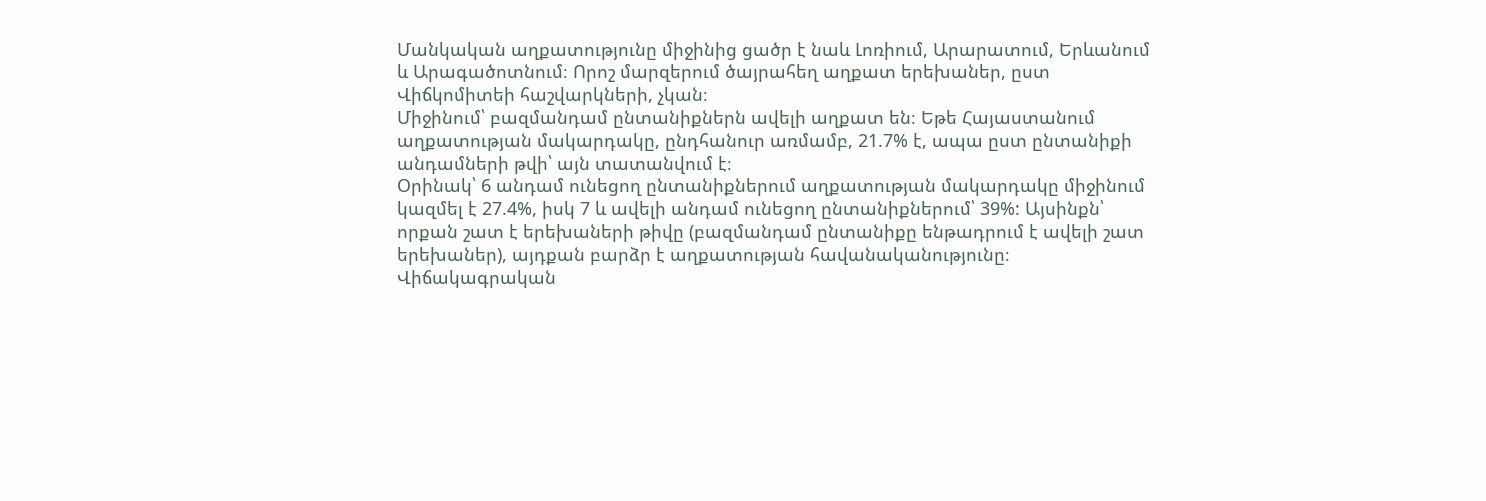Մանկական աղքատությունը միջինից ցածր է նաև Լոռիում, Արարատում, Երևանում և Արագածոտնում։ Որոշ մարզերում ծայրահեղ աղքատ երեխաներ, ըստ Վիճկոմիտեի հաշվարկների, չկան։
Միջինում՝ բազմանդամ ընտանիքներն ավելի աղքատ են։ Եթե Հայաստանում աղքատության մակարդակը, ընդհանուր առմամբ, 21.7% է, ապա ըստ ընտանիքի անդամների թվի՝ այն տատանվում է։
Օրինակ՝ 6 անդամ ունեցող ընտանիքներում աղքատության մակարդակը միջինում կազմել է 27.4%, իսկ 7 և ավելի անդամ ունեցող ընտանիքներում՝ 39%: Այսինքն՝ որքան շատ է երեխաների թիվը (բազմանդամ ընտանիքը ենթադրում է ավելի շատ երեխաներ), այդքան բարձր է աղքատության հավանականությունը։
Վիճակագրական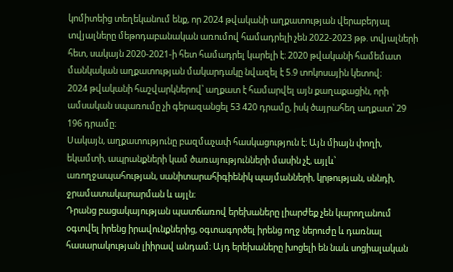կոմիտեից տեղեկանում ենք, որ 2024 թվականի աղքատության վերաբերյալ տվյալները մեթոդաբանական առումով համադրելի չեն 2022-2023 թթ. տվյալների հետ, սակայն 2020-2021-ի հետ համադրել կարելի է։ 2020 թվականի համեմատ մանկական աղքատության մակարդակը նվազել է 5.9 տոկոսային կետով։
2024 թվականի հաշվարկներով՝ աղքատ է համարվել այն քաղաքացին, որի ամսական սպառումը չի գերազանցել 53 420 դրամը, իսկ ծայրահեղ աղքատ՝ 29 196 դրամը։
Սակայն, աղքատությունը բազմաչափ հասկացություն է։ Այն միայն փողի, եկամտի, ապրանքների կամ ծառայությունների մասին չէ, այլև՝ առողջապահության, սանիտարահիգիենիկ պայմանների, կրթության, սննդի, ջրամատակարարման և այլն։
Դրանց բացակայության պատճառով երեխաները լիարժեք չեն կարողանում օգտվել իրենց իրավունքներից, օգտագործել իրենց ողջ ներուժը և դառնալ հասարակության լիիրավ անդամ։ Այդ երեխաները խոցելի են նաև սոցիալական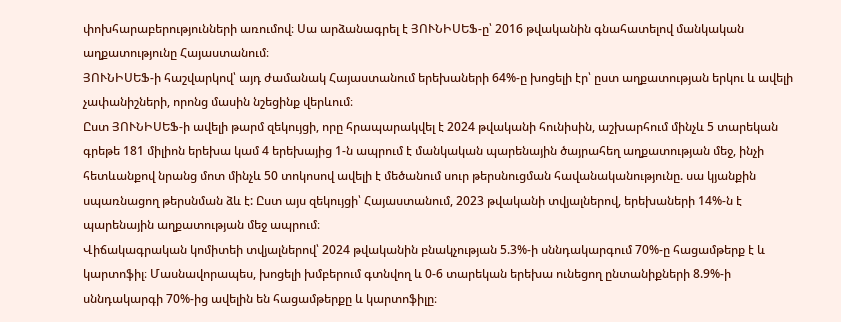փոխհարաբերությունների առումով։ Սա արձանագրել է ՅՈՒՆԻՍԵՖ-ը՝ 2016 թվականին գնահատելով մանկական աղքատությունը Հայաստանում։
ՅՈՒՆԻՍԵՖ-ի հաշվարկով՝ այդ ժամանակ Հայաստանում երեխաների 64%-ը խոցելի էր՝ ըստ աղքատության երկու և ավելի չափանիշների, որոնց մասին նշեցինք վերևում։
Ըստ ՅՈՒՆԻՍԵՖ-ի ավելի թարմ զեկույցի, որը հրապարակվել է 2024 թվականի հունիսին, աշխարհում մինչև 5 տարեկան գրեթե 181 միլիոն երեխա կամ 4 երեխայից 1-ն ապրում է մանկական պարենային ծայրահեղ աղքատության մեջ, ինչի հետևանքով նրանց մոտ մինչև 50 տոկոսով ավելի է մեծանում սուր թերսնուցման հավանականությունը. սա կյանքին սպառնացող թերսնման ձև է: Ըստ այս զեկույցի՝ Հայաստանում, 2023 թվականի տվյալներով, երեխաների 14%-ն է պարենային աղքատության մեջ ապրում։
Վիճակագրական կոմիտեի տվյալներով՝ 2024 թվականին բնակչության 5.3%-ի սննդակարգում 70%-ը հացամթերք է և կարտոֆիլ։ Մասնավորապես, խոցելի խմբերում գտնվող և 0-6 տարեկան երեխա ունեցող ընտանիքների 8.9%-ի սննդակարգի 70%-ից ավելին են հացամթերքը և կարտոֆիլը։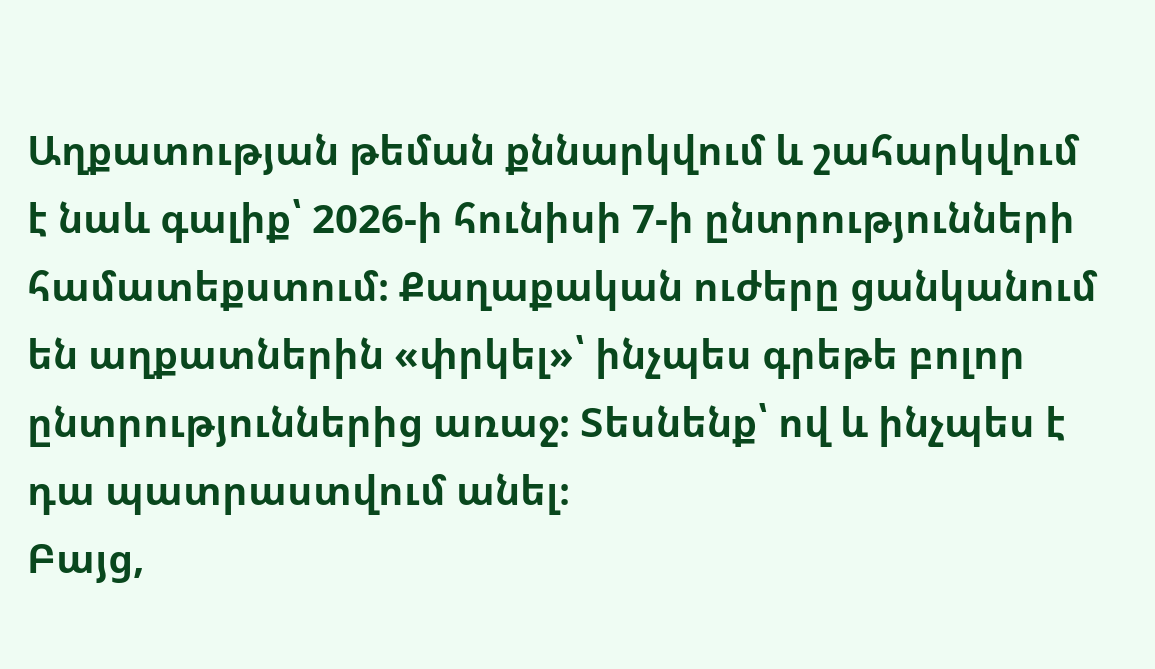Աղքատության թեման քննարկվում և շահարկվում է նաև գալիք՝ 2026-ի հունիսի 7-ի ընտրությունների համատեքստում։ Քաղաքական ուժերը ցանկանում են աղքատներին «փրկել»՝ ինչպես գրեթե բոլոր ընտրություններից առաջ։ Տեսնենք՝ ով և ինչպես է դա պատրաստվում անել։
Բայց,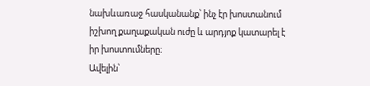նախևառաջ հասկանանք՝ ինչ էր խոստանում իշխող քաղաքական ուժը և արդյոք կատարել է իր խոստումները։
Ավելին՝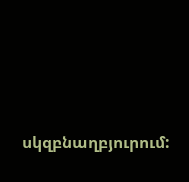սկզբնաղբյուրում: